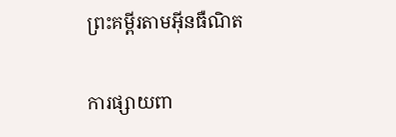ព្រះគម្ពីរតាមអ៊ីនធឺណិត

ការផ្សាយពា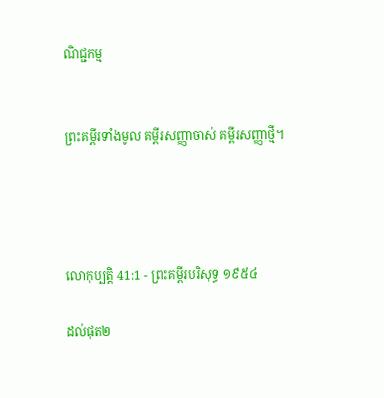ណិជ្ជកម្ម


ព្រះគម្ពីរទាំងមូល គម្ពីរសញ្ញាចាស់ គម្ពីរសញ្ញាថ្មី។




លោកុ‌ប្បត្តិ 41:1 - ព្រះគម្ពីរបរិសុទ្ធ ១៩៥៤

ដល់ផុត២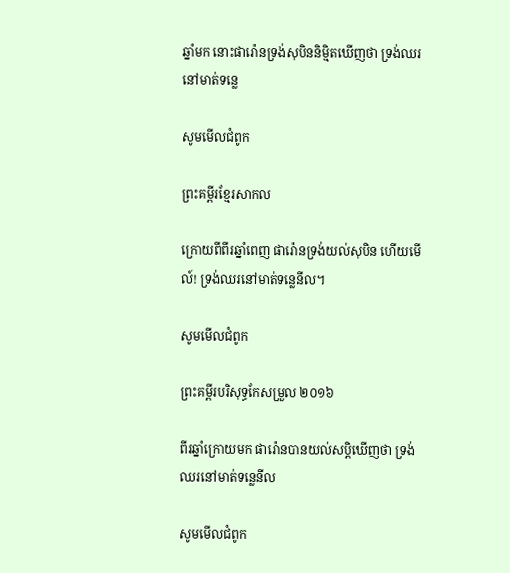ឆ្នាំមក នោះផារ៉ោនទ្រង់សុបិននិម្មិតឃើញថា ទ្រង់ឈរនៅមាត់ទន្លេ

សូមមើលជំពូក

ព្រះគម្ពីរខ្មែរសាកល

ក្រោយពីពីរឆ្នាំពេញ ផារ៉ោនទ្រង់យល់សុបិន ហើយមើល៍! ទ្រង់ឈរនៅមាត់ទន្លេនីល។

សូមមើលជំពូក

ព្រះគម្ពីរបរិសុទ្ធកែសម្រួល ២០១៦

ពីរឆ្នាំក្រោយមក ផារ៉ោនបានយល់សប្ដិឃើញថា ទ្រង់ឈរនៅមាត់ទន្លេនីល

សូមមើលជំពូក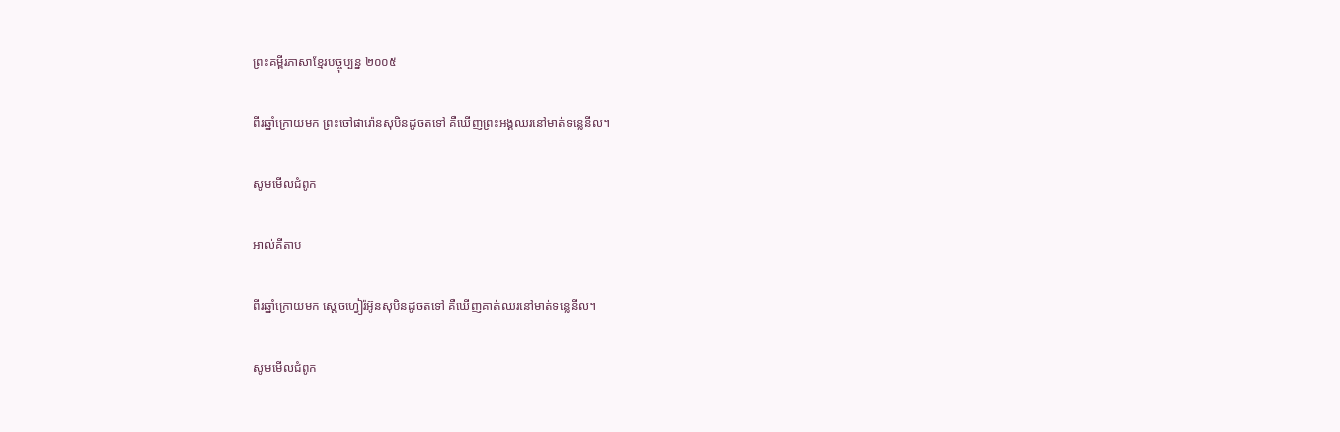ព្រះគម្ពីរភាសាខ្មែរបច្ចុប្បន្ន ២០០៥

ពីរឆ្នាំក្រោយមក ព្រះចៅផារ៉ោនសុបិនដូចតទៅ គឺឃើញព្រះអង្គឈរនៅមាត់ទន្លេនីល។

សូមមើលជំពូក

អាល់គីតាប

ពីរឆ្នាំក្រោយមក ស្តេចហ្វៀរ៉អ៊ូនសុបិនដូចតទៅ គឺឃើញគាត់ឈរនៅមាត់ទន្លេនីល។

សូមមើលជំពូក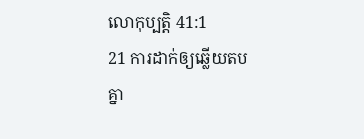លោកុ‌ប្បត្តិ 41:1
21 ការដាក់ឲ្យឆ្លើយតបគ្នា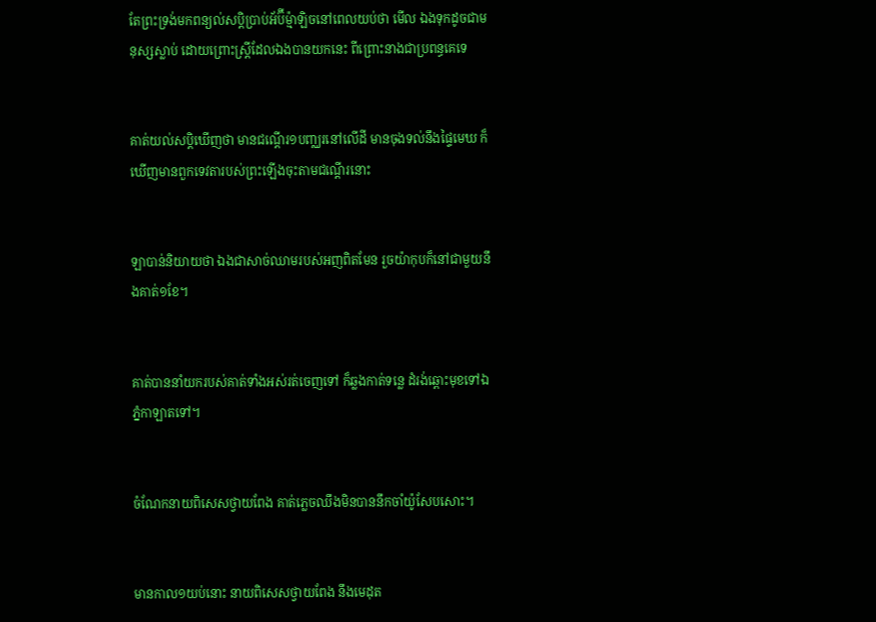តែព្រះ‌ទ្រង់មកពន្យល់សប្តិប្រាប់អ័ប៊ី‌ម៉្មា‌ឡិចនៅពេលយប់ថា មើល ឯងទុកដូចជាមនុស្សស្លាប់ ដោយព្រោះស្ត្រីដែលឯងបានយកនេះ ពីព្រោះនាងជាប្រពន្ធគេទេ


គាត់យល់សប្តិឃើញថា មានជណ្តើរ១បញ្ឈរនៅលើដី មានចុងទល់នឹងផ្ទៃមេឃ ក៏ឃើញមានពួកទេវតារបស់ព្រះឡើងចុះតាមជណ្តើរនោះ


ឡាបាន់និយាយថា ឯងជាសាច់ឈាមរបស់អញពិតមែន រួចយ៉ាកុបក៏នៅជាមួយនឹងគាត់១ខែ។


គាត់បាននាំយករបស់គាត់ទាំងអស់រត់ចេញទៅ ក៏ឆ្លងកាត់ទន្លេ ដំរង់ឆ្ពោះមុខទៅឯភ្នំកាឡាតទៅ។


ចំណែកនាយពិសេសថ្វាយពែង គាត់ភ្លេចឈឹងមិនបាននឹកចាំយ៉ូសែបសោះ។


មានកាល១យប់នោះ នាយពិសេសថ្វាយពែង នឹងមេដុត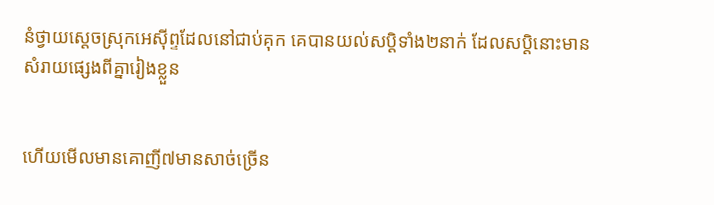នំថ្វាយស្តេចស្រុកអេស៊ីព្ទដែលនៅជាប់គុក គេបានយល់សប្តិទាំង២នាក់ ដែលសប្តិនោះមានសំរាយផ្សេងពីគ្នារៀងខ្លួន


ហើយមើលមានគោញី៧មានសាច់ច្រើន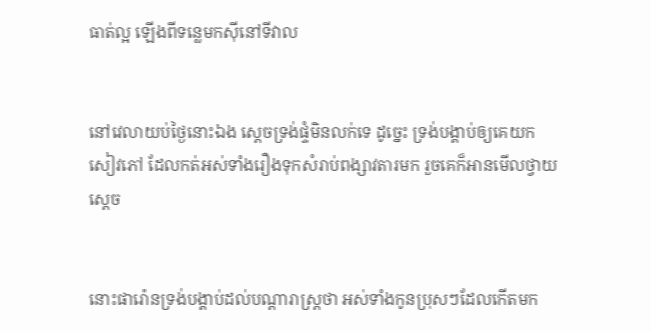ធាត់ល្អ ឡើងពីទន្លេមកស៊ីនៅទីវាល


នៅវេលាយប់ថ្ងៃនោះឯង ស្តេចទ្រង់ផ្ទំមិនលក់ទេ ដូច្នេះ ទ្រង់បង្គាប់ឲ្យគេយកសៀវភៅ ដែលកត់អស់ទាំងរឿងទុកសំរាប់ពង្សាវតារមក រួចគេក៏អានមើលថ្វាយស្តេច


នោះផារ៉ោនទ្រង់បង្គាប់ដល់បណ្តារាស្ត្រថា អស់ទាំងកូនប្រុសៗដែលកើតមក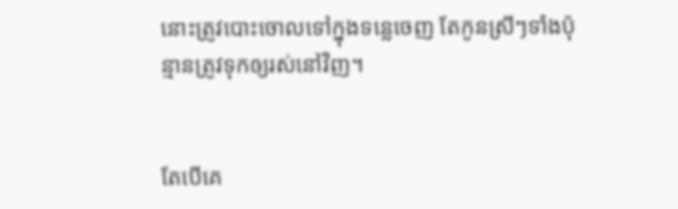នោះត្រូវបោះចោលទៅក្នុងទន្លេចេញ តែកូនស្រីៗទាំងប៉ុន្មានត្រូវទុកឲ្យរស់នៅវិញ។


តែបើគេ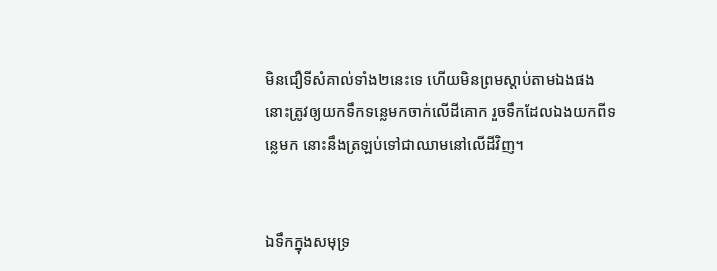មិនជឿទីសំគាល់ទាំង២នេះទេ ហើយមិនព្រមស្តាប់តាមឯងផង នោះត្រូវឲ្យយកទឹកទន្លេមកចាក់លើដីគោក រួចទឹកដែលឯងយកពីទន្លេមក នោះនឹងត្រឡប់ទៅជាឈាមនៅលើដីវិញ។


ឯទឹកក្នុងសមុទ្រ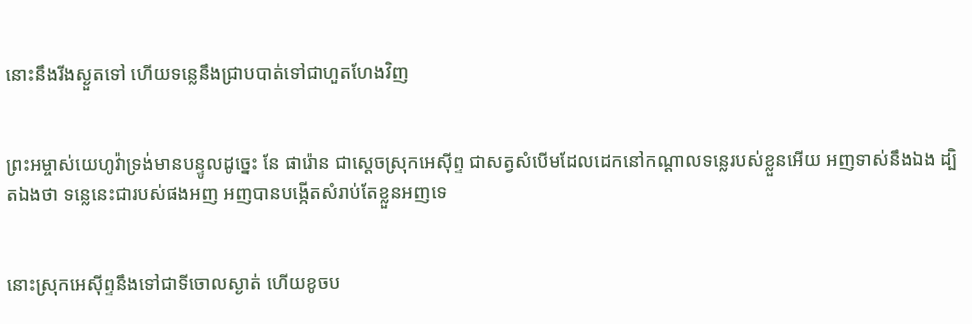នោះនឹងរីងស្ងួតទៅ ហើយទន្លេនឹងជ្រាបបាត់ទៅជាហួត‌ហែងវិញ


ព្រះ‌អម្ចាស់យេហូវ៉ាទ្រង់មានបន្ទូលដូច្នេះ នែ ផារ៉ោន ជាស្តេចស្រុកអេស៊ីព្ទ ជាសត្វសំបើមដែលដេកនៅកណ្តាលទន្លេរបស់ខ្លួនអើយ អញទាស់នឹងឯង ដ្បិតឯងថា ទន្លេនេះជារបស់ផងអញ អញបានបង្កើតសំរាប់តែខ្លួនអញទេ


នោះស្រុកអេស៊ីព្ទនឹងទៅជាទីចោលស្ងាត់ ហើយខូចប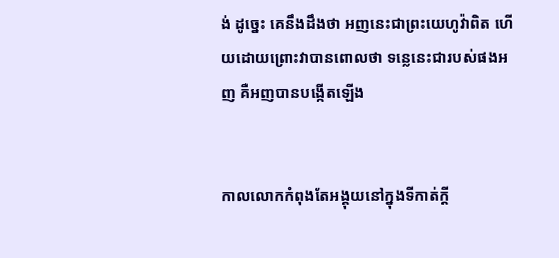ង់ ដូច្នេះ គេនឹងដឹងថា អញនេះជាព្រះ‌យេហូវ៉ាពិត ហើយដោយព្រោះវាបានពោលថា ទន្លេនេះជារបស់ផងអញ គឺអញបានបង្កើតឡើង


កាលលោកកំពុងតែអង្គុយនៅក្នុងទីកាត់ក្តី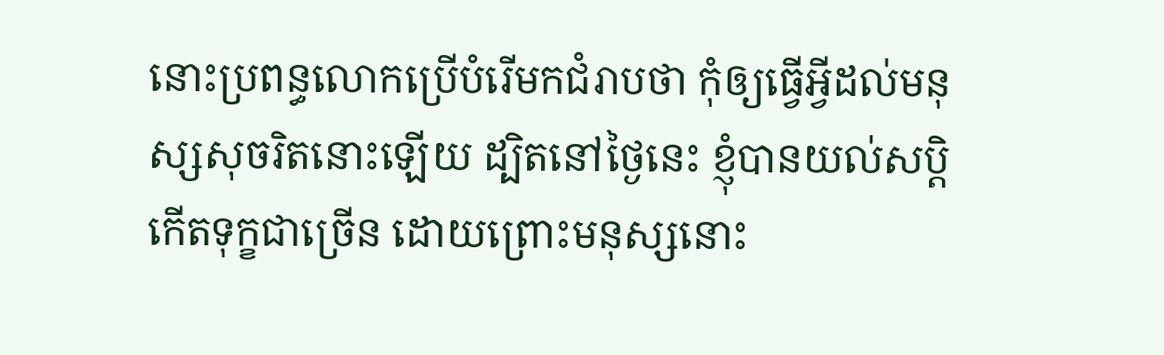នោះប្រពន្ធលោកប្រើបំរើមកជំរាបថា កុំឲ្យធ្វើអ្វីដល់មនុស្សសុចរិតនោះឡើយ ដ្បិតនៅថ្ងៃនេះ ខ្ញុំបានយល់សប្តិកើតទុក្ខជាច្រើន ដោយព្រោះមនុស្សនោះ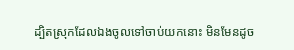ដ្បិតស្រុកដែលឯងចូលទៅចាប់យកនោះ មិនមែនដូច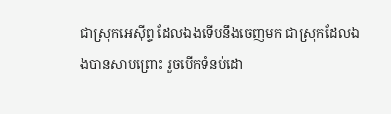ជាស្រុកអេស៊ីព្ទ ដែលឯងទើបនឹងចេញមក ជាស្រុកដែលឯងបានសាប‌ព្រោះ រួចបើកទំនប់ដោ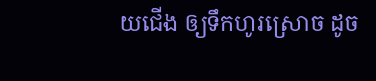យជើង ឲ្យទឹកហូរស្រោច ដូច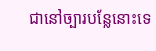ជានៅច្បារបន្លែនោះទេ